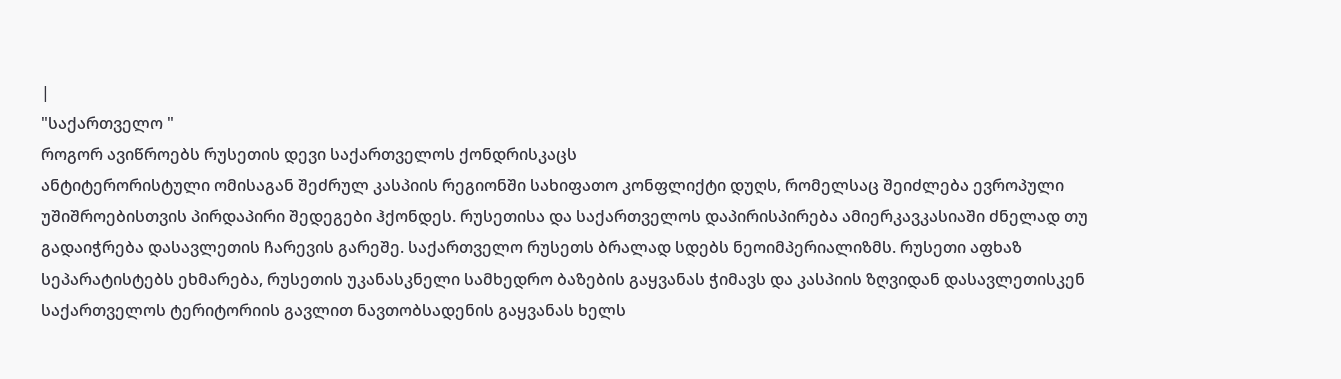|
"საქართველო "
როგორ ავიწროებს რუსეთის დევი საქართველოს ქონდრისკაცს
ანტიტერორისტული ომისაგან შეძრულ კასპიის რეგიონში სახიფათო კონფლიქტი დუღს, რომელსაც შეიძლება ევროპული უშიშროებისთვის პირდაპირი შედეგები ჰქონდეს. რუსეთისა და საქართველოს დაპირისპირება ამიერკავკასიაში ძნელად თუ გადაიჭრება დასავლეთის ჩარევის გარეშე. საქართველო რუსეთს ბრალად სდებს ნეოიმპერიალიზმს. რუსეთი აფხაზ სეპარატისტებს ეხმარება, რუსეთის უკანასკნელი სამხედრო ბაზების გაყვანას ჭიმავს და კასპიის ზღვიდან დასავლეთისკენ საქართველოს ტერიტორიის გავლით ნავთობსადენის გაყვანას ხელს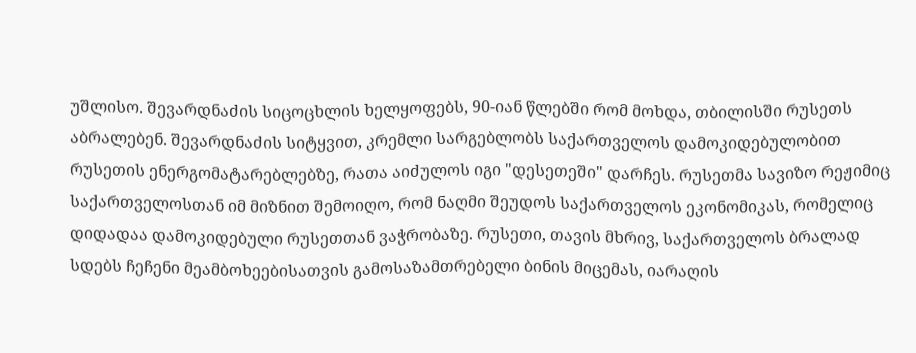უშლისო. შევარდნაძის სიცოცხლის ხელყოფებს, 90-იან წლებში რომ მოხდა, თბილისში რუსეთს აბრალებენ. შევარდნაძის სიტყვით, კრემლი სარგებლობს საქართველოს დამოკიდებულობით რუსეთის ენერგომატარებლებზე, რათა აიძულოს იგი "დესეთეში" დარჩეს. რუსეთმა სავიზო რეჟიმიც საქართველოსთან იმ მიზნით შემოიღო, რომ ნაღმი შეუდოს საქართველოს ეკონომიკას, რომელიც დიდადაა დამოკიდებული რუსეთთან ვაჭრობაზე. რუსეთი, თავის მხრივ, საქართველოს ბრალად სდებს ჩეჩენი მეამბოხეებისათვის გამოსაზამთრებელი ბინის მიცემას, იარაღის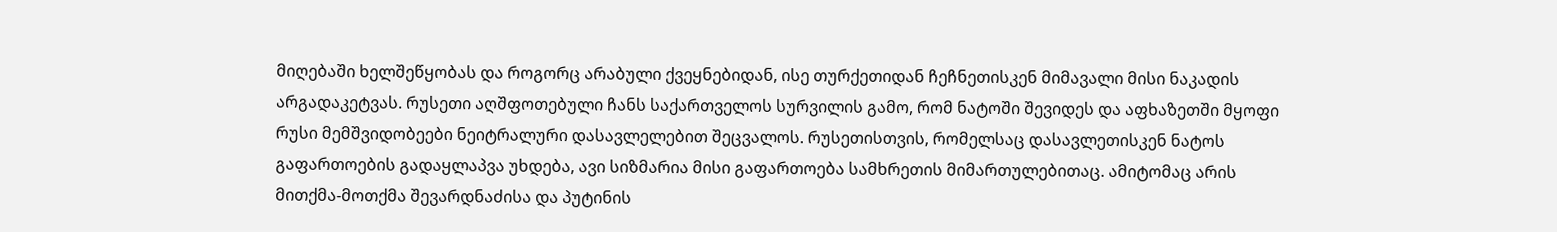მიღებაში ხელშეწყობას და როგორც არაბული ქვეყნებიდან, ისე თურქეთიდან ჩეჩნეთისკენ მიმავალი მისი ნაკადის არგადაკეტვას. რუსეთი აღშფოთებული ჩანს საქართველოს სურვილის გამო, რომ ნატოში შევიდეს და აფხაზეთში მყოფი რუსი მემშვიდობეები ნეიტრალური დასავლელებით შეცვალოს. რუსეთისთვის, რომელსაც დასავლეთისკენ ნატოს გაფართოების გადაყლაპვა უხდება, ავი სიზმარია მისი გაფართოება სამხრეთის მიმართულებითაც. ამიტომაც არის მითქმა-მოთქმა შევარდნაძისა და პუტინის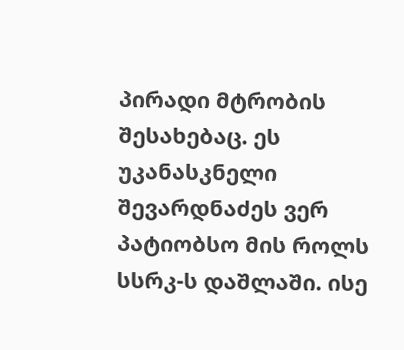პირადი მტრობის შესახებაც. ეს უკანასკნელი შევარდნაძეს ვერ პატიობსო მის როლს სსრკ-ს დაშლაში. ისე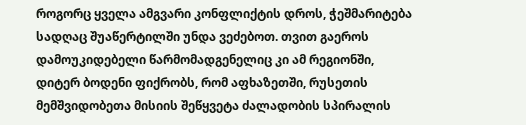როგორც ყველა ამგვარი კონფლიქტის დროს, ჭეშმარიტება სადღაც შუაწერტილში უნდა ვეძებოთ. თვით გაეროს დამოუკიდებელი წარმომადგენელიც კი ამ რეგიონში, დიტერ ბოდენი ფიქრობს, რომ აფხაზეთში, რუსეთის მემშვიდობეთა მისიის შეწყვეტა ძალადობის სპირალის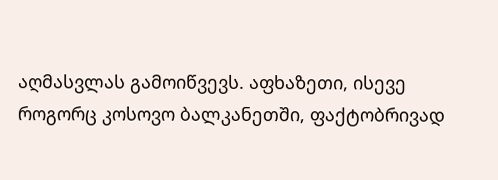აღმასვლას გამოიწვევს. აფხაზეთი, ისევე როგორც კოსოვო ბალკანეთში, ფაქტობრივად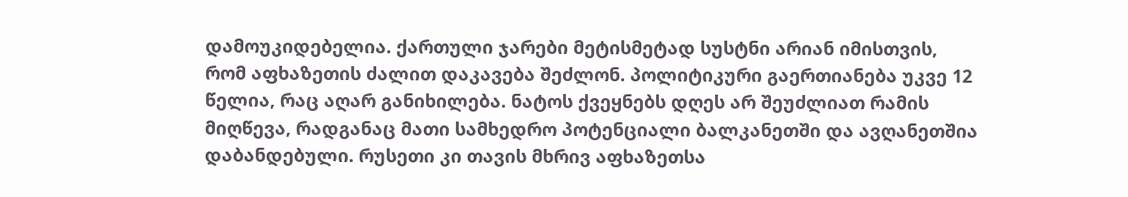დამოუკიდებელია. ქართული ჯარები მეტისმეტად სუსტნი არიან იმისთვის, რომ აფხაზეთის ძალით დაკავება შეძლონ. პოლიტიკური გაერთიანება უკვე 12 წელია, რაც აღარ განიხილება. ნატოს ქვეყნებს დღეს არ შეუძლიათ რამის მიღწევა, რადგანაც მათი სამხედრო პოტენციალი ბალკანეთში და ავღანეთშია დაბანდებული. რუსეთი კი თავის მხრივ აფხაზეთსა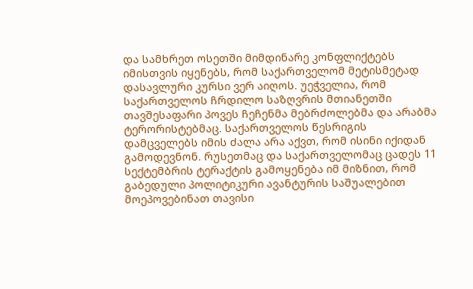და სამხრეთ ოსეთში მიმდინარე კონფლიქტებს იმისთვის იყენებს, რომ საქართველომ მეტისმეტად დასავლური კურსი ვერ აიღოს. უეჭველია, რომ საქართველოს ჩრდილო საზღვრის მთიანეთში თავშესაფარი პოვეს ჩეჩენმა მებრძოლებმა და არაბმა ტერორისტებმაც. საქართველოს წესრიგის დამცველებს იმის ძალა არა აქვთ, რომ ისინი იქიდან გამოდევნონ. რუსეთმაც და საქართველომაც ცადეს 11 სექტემბრის ტერაქტის გამოყენება იმ მიზნით, რომ გაბედული პოლიტიკური ავანტურის საშუალებით მოეპოვებინათ თავისი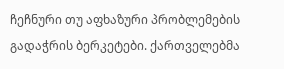ჩეჩნური თუ აფხაზური პრობლემების გადაჭრის ბერკეტები. ქართველებმა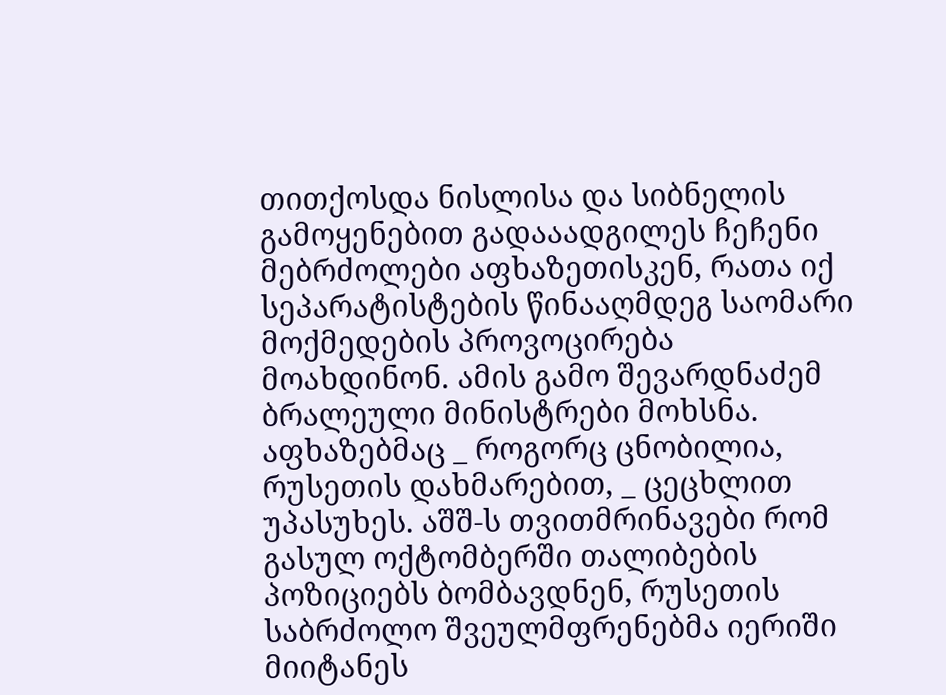თითქოსდა ნისლისა და სიბნელის გამოყენებით გადააადგილეს ჩეჩენი მებრძოლები აფხაზეთისკენ, რათა იქ სეპარატისტების წინააღმდეგ საომარი მოქმედების პროვოცირება მოახდინონ. ამის გამო შევარდნაძემ ბრალეული მინისტრები მოხსნა. აფხაზებმაც _ როგორც ცნობილია, რუსეთის დახმარებით, _ ცეცხლით უპასუხეს. აშშ-ს თვითმრინავები რომ გასულ ოქტომბერში თალიბების პოზიციებს ბომბავდნენ, რუსეთის საბრძოლო შვეულმფრენებმა იერიში მიიტანეს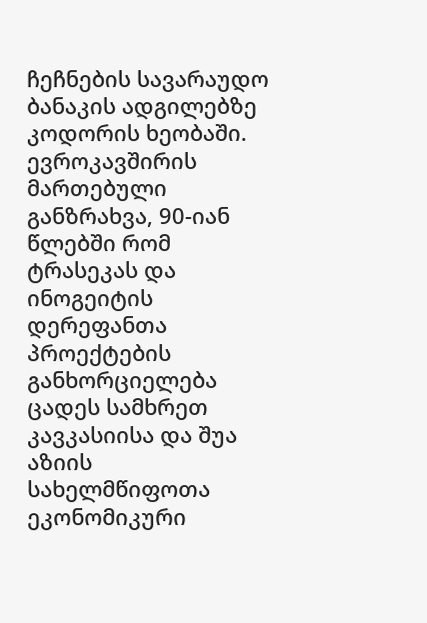ჩეჩნების სავარაუდო ბანაკის ადგილებზე კოდორის ხეობაში. ევროკავშირის მართებული განზრახვა, 90-იან წლებში რომ ტრასეკას და ინოგეიტის დერეფანთა პროექტების განხორციელება ცადეს სამხრეთ კავკასიისა და შუა აზიის სახელმწიფოთა ეკონომიკური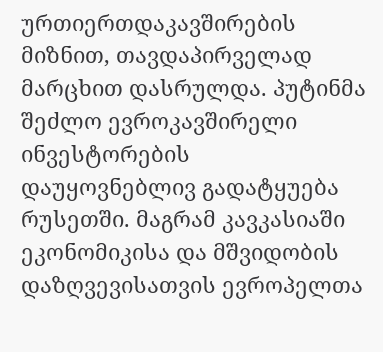ურთიერთდაკავშირების მიზნით, თავდაპირველად მარცხით დასრულდა. პუტინმა შეძლო ევროკავშირელი ინვესტორების დაუყოვნებლივ გადატყუება რუსეთში. მაგრამ კავკასიაში ეკონომიკისა და მშვიდობის დაზღვევისათვის ევროპელთა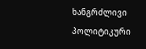ხანგრძლივი პოლიტიკური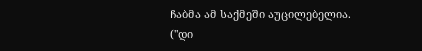ჩაბმა ამ საქმეში აუცილებელია.
("დი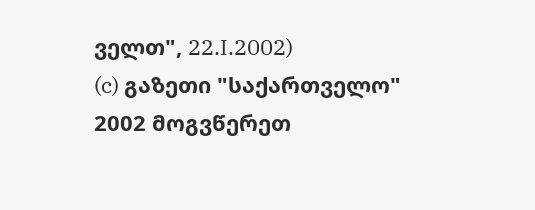ველთ", 22.I.2002)
(c) გაზეთი "საქართველო"
2002 მოგვწერეთ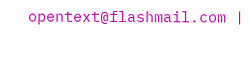opentext@flashmail.com |